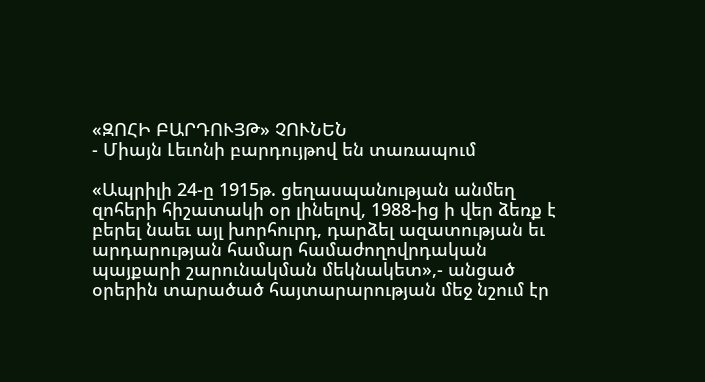«ԶՈՀԻ ԲԱՐԴՈՒՅԹ» ՉՈՒՆԵՆ
- Միայն Լեւոնի բարդույթով են տառապում

«Ապրիլի 24-ը 1915թ. ցեղասպանության անմեղ զոհերի հիշատակի օր լինելով, 1988-ից ի վեր ձեռք է բերել նաեւ այլ խորհուրդ, դարձել ազատության եւ արդարության համար համաժողովրդական պայքարի շարունակման մեկնակետ»,- անցած օրերին տարածած հայտարարության մեջ նշում էր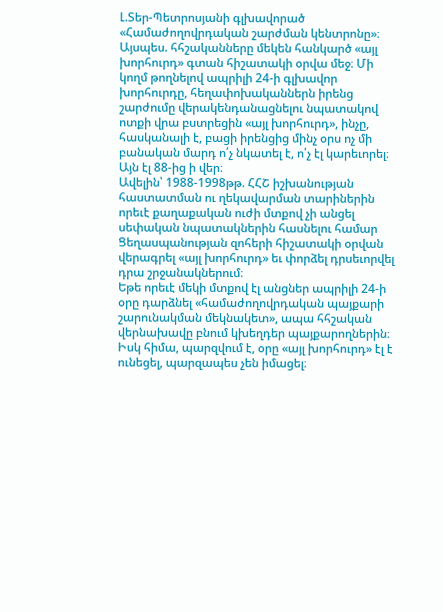Լ.Տեր-Պետրոսյանի գլխավորած «Համաժողովրդական շարժման կենտրոնը»։
Այսպես. հհշականները մեկեն հանկարծ «այլ խորհուրդ» գտան հիշատակի օրվա մեջ։ Մի կողմ թողնելով ապրիլի 24-ի գլխավոր խորհուրդը, հեղափոխականներն իրենց շարժումը վերակենդանացնելու նպատակով ոտքի վրա բստրեցին «այլ խորհուրդ», ինչը, հասկանալի է, բացի իրենցից մինչ օրս ոչ մի բանական մարդ ո՛չ նկատել է, ո՛չ էլ կարեւորել։ Այն էլ 88-ից ի վեր։
Ավելին՝ 1988-1998թթ. ՀՀՇ իշխանության հաստատման ու ղեկավարման տարիներին որեւէ քաղաքական ուժի մտքով չի անցել սեփական նպատակներին հասնելու համար Ցեղասպանության զոհերի հիշատակի օրվան վերագրել «այլ խորհուրդ» եւ փորձել դրսեւորվել դրա շրջանակներում։
Եթե որեւէ մեկի մտքով էլ անցներ ապրիլի 24-ի օրը դարձնել «համաժողովրդական պայքարի շարունակման մեկնակետ», ապա հհշական վերնախավը բնում կխեղդեր պայքարողներին։ Իսկ հիմա, պարզվում է, օրը «այլ խորհուրդ» էլ է ունեցել, պարզապես չեն իմացել։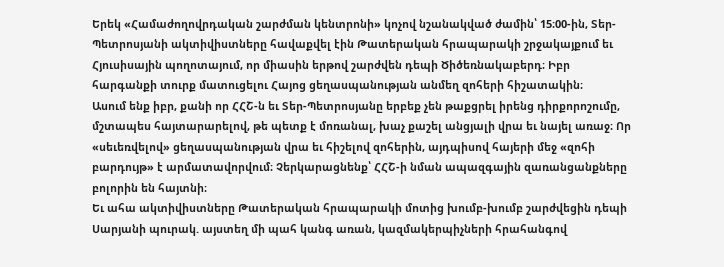Երեկ «Համաժողովրդական շարժման կենտրոնի» կոչով նշանակված ժամին՝ 15։00-ին, Տեր-Պետրոսյանի ակտիվիստները հավաքվել էին Թատերական հրապարակի շրջակայքում եւ Հյուսիսային պողոտայում, որ միասին երթով շարժվեն դեպի Ծիծեռնակաբերդ։ Իբր հարգանքի տուրք մատուցելու Հայոց ցեղասպանության անմեղ զոհերի հիշատակին։
Ասում ենք իբր, քանի որ ՀՀՇ-ն եւ Տեր-Պետրոսյանը երբեք չեն թաքցրել իրենց դիրքորոշումը, մշտապես հայտարարելով, թե պետք է մոռանալ, խաչ քաշել անցյալի վրա եւ նայել առաջ։ Որ «սեւեռվելով» ցեղասպանության վրա եւ հիշելով զոհերին, այդպիսով հայերի մեջ «զոհի բարդույթ» է արմատավորվում։ Չերկարացնենք՝ ՀՀՇ-ի նման ապազգային զառանցանքները բոլորին են հայտնի։
Եւ ահա ակտիվիստները Թատերական հրապարակի մոտից խումբ-խումբ շարժվեցին դեպի Սարյանի պուրակ. այստեղ մի պահ կանգ առան, կազմակերպիչների հրահանգով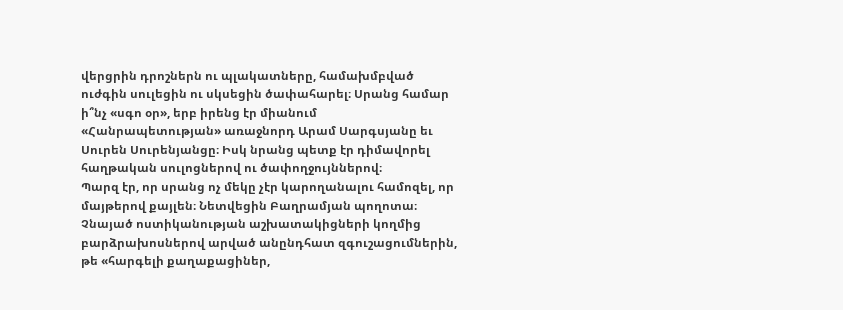վերցրին դրոշներն ու պլակատները, համախմբված ուժգին սուլեցին ու սկսեցին ծափահարել։ Սրանց համար ի՞նչ «սգո օր», երբ իրենց էր միանում «Հանրապետության» առաջնորդ Արամ Սարգսյանը եւ Սուրեն Սուրենյանցը։ Իսկ նրանց պետք էր դիմավորել հաղթական սուլոցներով ու ծափողջույններով։
Պարզ էր, որ սրանց ոչ մեկը չէր կարողանալու համոզել, որ մայթերով քայլեն։ Նետվեցին Բաղրամյան պողոտա։ Չնայած ոստիկանության աշխատակիցների կողմից բարձրախոսներով արված անընդհատ զգուշացումներին, թե «հարգելի քաղաքացիներ,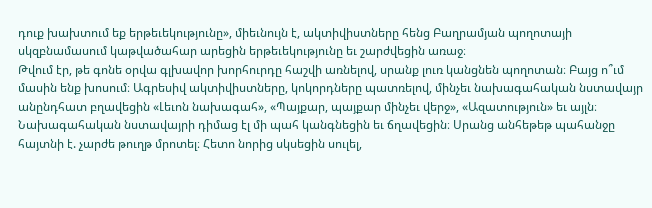դուք խախտում եք երթեւեկությունը», միեւնույն է, ակտիվիստները հենց Բաղրամյան պողոտայի սկզբնամասում կաթվածահար արեցին երթեւեկությունը եւ շարժվեցին առաջ։
Թվում էր, թե գոնե օրվա գլխավոր խորհուրդը հաշվի առնելով, սրանք լուռ կանցնեն պողոտան։ Բայց ո՞ւմ մասին ենք խոսում։ Ագրեսիվ ակտիվիստները, կոկորդները պատռելով, մինչեւ նախագահական նստավայր անընդհատ բղավեցին «Լեւոն նախագահ», «Պայքար, պայքար մինչեւ վերջ», «Ազատություն» եւ այլն։ Նախագահական նստավայրի դիմաց էլ մի պահ կանգնեցին եւ ճղավեցին։ Սրանց անհեթեթ պահանջը հայտնի է. չարժե թուղթ մրոտել։ Հետո նորից սկսեցին սուլել,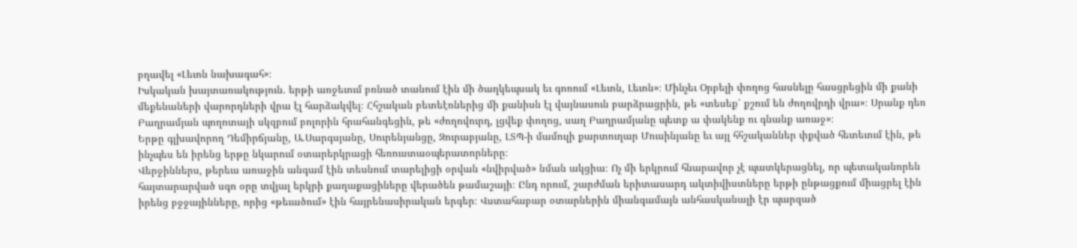բղավել «Լեւոն նախագահ»։
Իսկական խայտառակություն. երթի առջեւում բռնած տանում էին մի ծաղկեպսակ եւ գոռում «Լեւոն, Լեւոն»։ Մինչեւ Օրբելի փողոց հասնելը հասցրեցին մի քանի մեքենաների վարորդների վրա էլ հարձակվել։ Հհշական բետեէռներից մի քանիսն էլ վայնասուն բարձրացրին, թե «տեսեք՝ քշում են ժողովրդի վրա»։ Սրանք դեռ Բաղրամյան պողոտայի սկզբում բոլորին հրահանգեցին, թե «ժողովուրդ, լցվեք փողոց, սաղ Բաղրամյանը պետք ա փակենք ու գնանք առաջ»։
Երթը գլխավորող Դեմիրճյանը, Ա.Սարգսյանը, Սուրենյանցը, Զուրաբյանը, ԼՏՊ-ի մամուլի քարտուղար Մուսինյանը եւ այլ հհշականներ փքված հետեւում էին, թե ինչպես են իրենց երթը նկարում օտարերկրացի հեռուստաօպերատորները։
Վերջիններս, թերեւս առաջին անգամ էին տեսնում տարելիցի օրվան «նվիրված» նման ակցիա։ Ոչ մի երկրում հնարավոր չէ պատկերացնել, որ պետականորեն հայտարարված սգո օրը տվյալ երկրի քաղաքացիները վերածեն թամաշայի։ Ընդ որում, շարժման երիտասարդ ակտիվիստները երթի ընթացքում միացրել էին իրենց բջջայինները, որից «թեւածում» էին հայրենասիրական երգեր։ Վստահաբար օտարներին միանգամայն անհասկանալի էր պարզած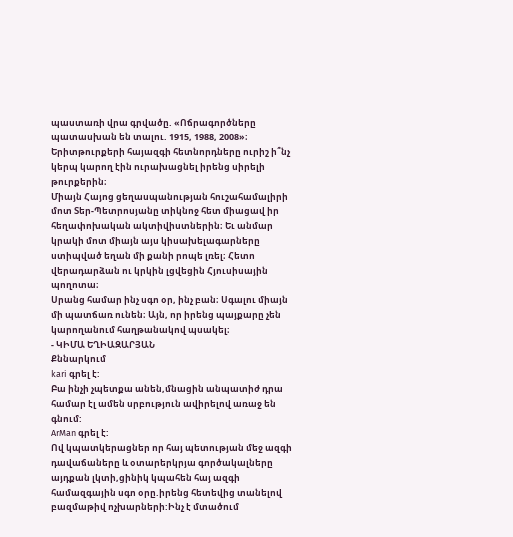պաստառի վրա գրվածը. «Ոճրագործները պատասխան են տալու. 1915, 1988, 2008»։ Երիտթուրքերի հայազգի հետնորդները ուրիշ ի՞նչ կերպ կարող էին ուրախացնել իրենց սիրելի թուրքերին։
Միայն Հայոց ցեղասպանության հուշահամալիրի մոտ Տեր-Պետրոսյանը տիկնոջ հետ միացավ իր հեղափոխական ակտիվիստներին։ Եւ անմար կրակի մոտ միայն այս կիսախելագարները ստիպված եղան մի քանի րոպե լռել։ Հետո վերադարձան ու կրկին լցվեցին Հյուսիսային պողոտա։
Սրանց համար ինչ սգո օր, ինչ բան։ Սգալու միայն մի պատճառ ունեն։ Այն, որ իրենց պայքարը չեն կարողանում հաղթանակով պսակել։
- ԿԻՄԱ ԵՂԻԱԶԱՐՅԱՆ
Քննարկում
kari գրել է:
Բա ինչի չպետքա անեն,մնացին անպատիժ դրա համար էլ ամեն սրբություն ավիրելով առաջ են գնում:
ArMan գրել է:
Ով կպատկերացներ որ հայ պետության մեջ ազգի դավաճաները և օտարերկրյա գործակալները այդքան լկտի,ցինիկ կպահեն հայ ազգի համազգային սգո օրը.իրենց հետեվից տանելով բազմաթիվ ոչխարների:Ինչ է մտածում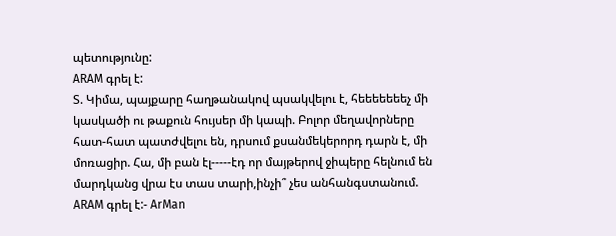պետությունը:
ARAM գրել է:
Տ. Կիմա, պայքարը հաղթանակով պսակվելու է, հեեեեեեեչ մի կասկածի ու թաքուն հույսեր մի կապի. Բոլոր մեղավորները հատ-հատ պատժվելու են, դրսում քսանմեկերորդ դարն է, մի մոռացիր. Հա, մի բան էլ-----էդ որ մայթերով ջիպերը հելնում են մարդկանց վրա էս տաս տարի,ինչի՞ չես անհանգստանում.
ARAM գրել է:- ArMan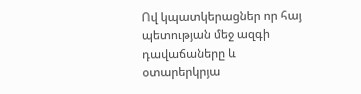Ով կպատկերացներ որ հայ պետության մեջ ազգի դավաճաները և օտարերկրյա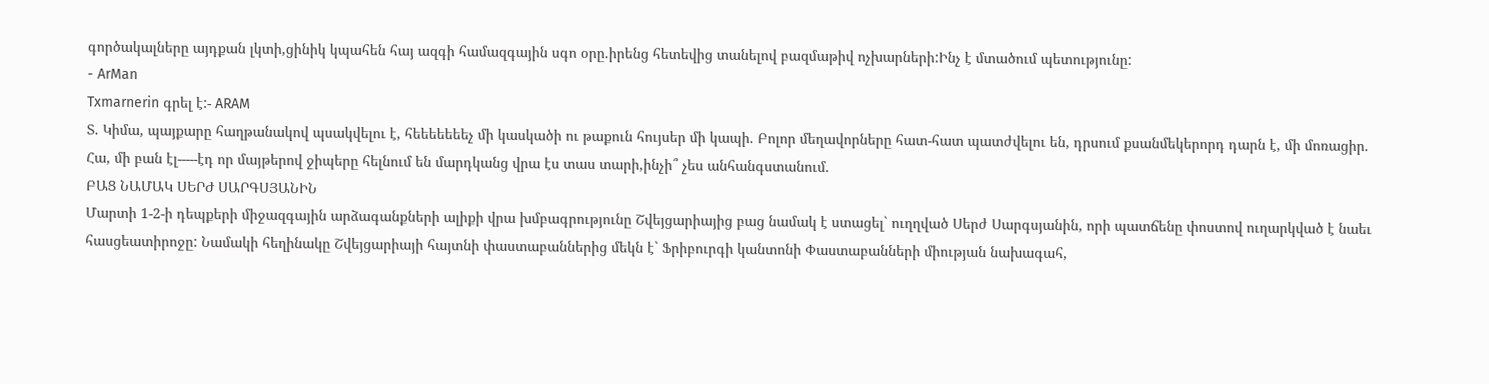գործակալները այդքան լկտի,ցինիկ կպահեն հայ ազգի համազգային սգո օրը.իրենց հետեվից տանելով բազմաթիվ ոչխարների:Ինչ է մտածում պետությունը:
- ArMan
Txmarnerin գրել է:- ARAM
Տ. Կիմա, պայքարը հաղթանակով պսակվելու է, հեեեեեեեչ մի կասկածի ու թաքուն հույսեր մի կապի. Բոլոր մեղավորները հատ-հատ պատժվելու են, դրսում քսանմեկերորդ դարն է, մի մոռացիր. Հա, մի բան էլ-----էդ որ մայթերով ջիպերը հելնում են մարդկանց վրա էս տաս տարի,ինչի՞ չես անհանգստանում.
ԲԱՑ ՆԱՄԱԿ ՍԵՐԺ ՍԱՐԳՍՅԱՆԻՆ
Մարտի 1-2-ի դեպքերի միջազգային արձագանքների ալիքի վրա խմբագրությունը Շվեյցարիայից բաց նամակ է ստացել` ուղղված Սերժ Սարգսյանին, որի պատճենը փոստով ուղարկված է նաեւ հասցեատիրոջը: Նամակի հեղինակը Շվեյցարիայի հայտնի փաստաբաններից մեկն է` Ֆրիբուրգի կանտոնի Փաստաբանների միության նախագահ,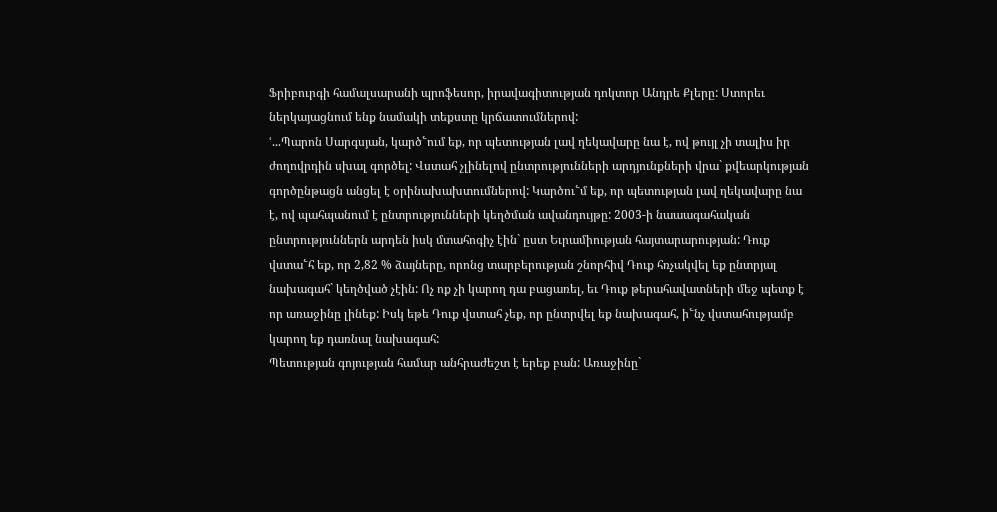Ֆրիբուրգի համալսարանի պրոֆեսոր, իրավագիտության դոկտոր Անդրե Քլերը: Ստորեւ ներկայացնում ենք նամակի տեքստը կրճատումներով:
ՙ...Պարոն Սարգսյան, կարծ՟ում եք, որ պետության լավ ղեկավարը նա է, ով թույլ չի տալիս իր ժողովրդին սխալ գործել: Վստահ չլինելով ընտրությունների արդյունքների վրա` քվեարկության գործընթացն անցել է օրինախախտումներով: Կարծու՟մ եք, որ պետության լավ ղեկավարը նա է, ով պահպանում է ընտրությունների կեղծման ավանդույթը: 2003-ի նաաագահական ընտրություններն արդեն իսկ մտահոգիչ էին` ըստ Եւրամիության հայտարարության: Դուք վստա՟հ եք, որ 2,82 % ձայները, որոնց տարբերության շնորհիվ Դուք հռչակվել եք ընտրյալ նախագահ` կեղծված չէին: Ոչ ոք չի կարող դա բացառել, եւ Դուք թերահավատների մեջ պետք է որ առաջինը լինեք: Իսկ եթե Դուք վստահ չեք, որ ընտրվել եք նախագահ, ի՟նչ վստահությամբ կարող եք դառնալ նախագահ:
Պետության գոյության համար անհրաժեշտ է երեք բան: Առաջինը`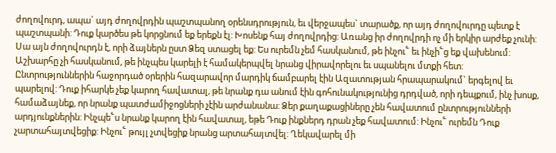ժողովուրդ, ապա` այդ ժողովրդին պաշտպանող օրենսդրություն, եւ վերջապես` տարածք, որ այդ ժողովուրդը պետք է պաշտպանի: Դուք կարծես թե կորցնում եք երեքն էլ: Խոսենք հայ ժողովրդից: Առանց իր ժողովրդի ոչ մի երկիր արժեք չունի: Սա այն ժողովուրդն է, որի ձայներն ըստ Ձեզ ստացել եք: Ես ուրեմն չեմ հասկանում, թե ինչու՟ եւ ինչի՟ց եք վախենում: Աշխարհը չի հասկանում, թե ինչպես կարելի է համակերպվել նրանց վիրավորելու եւ սպանելու մտքի հետ: Ընտրություններին հաջորդած օրերին հազարավոր մարդիկ ճամբարել էին Ազատության հրապարակում` երգելով եւ պարելով: Դուք իհարկե չեք կարող հավատալ, թե նրանք դա անում էին գոհունակությունից դրդված, որի դեպքում, ինչ խոսք, համաձայնեք, որ նրանք պատժամիջոցների չէին արժանանա: Ձեր քաղաքացիները չեն հավատում ընտրությունների արդյունքներին: Ինչպե՟ս նրանք կարող էին հավատալ, եթե Դուք ինքներդ դրան չեք հավատում: Ինչու՟ ուրեմն Դուք չարտահայտվեցիք: Ինչու՟ թույլ չտվեցիք նրանց արտահայտվել: Ղեկավարել մի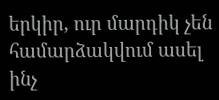երկիր, ուր մարդիկ չեն համարձակվում ասել ինչ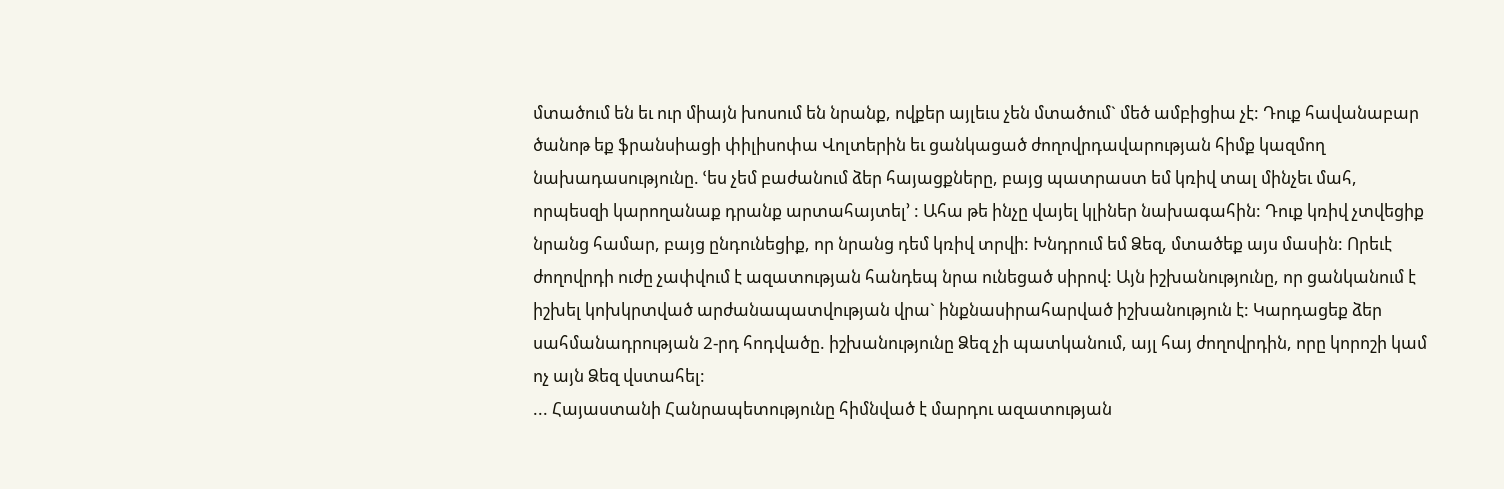մտածում են եւ ուր միայն խոսում են նրանք, ովքեր այլեւս չեն մտածում` մեծ ամբիցիա չէ: Դուք հավանաբար ծանոթ եք ֆրանսիացի փիլիսոփա Վոլտերին եւ ցանկացած ժողովրդավարության հիմք կազմող նախադասությունը. ՙես չեմ բաժանում ձեր հայացքները, բայց պատրաստ եմ կռիվ տալ մինչեւ մահ, որպեսզի կարողանաք դրանք արտահայտել՚ : Ահա թե ինչը վայել կլիներ նախագահին: Դուք կռիվ չտվեցիք նրանց համար, բայց ընդունեցիք, որ նրանց դեմ կռիվ տրվի: Խնդրում եմ Ձեզ, մտածեք այս մասին: Որեւէ ժողովրդի ուժը չափվում է ազատության հանդեպ նրա ունեցած սիրով: Այն իշխանությունը, որ ցանկանում է իշխել կոխկրտված արժանապատվության վրա` ինքնասիրահարված իշխանություն է: Կարդացեք ձեր սահմանադրության 2-րդ հոդվածը. իշխանությունը Ձեզ չի պատկանում, այլ հայ ժողովրդին, որը կորոշի կամ ոչ այն Ձեզ վստահել:
... Հայաստանի Հանրապետությունը հիմնված է մարդու ազատության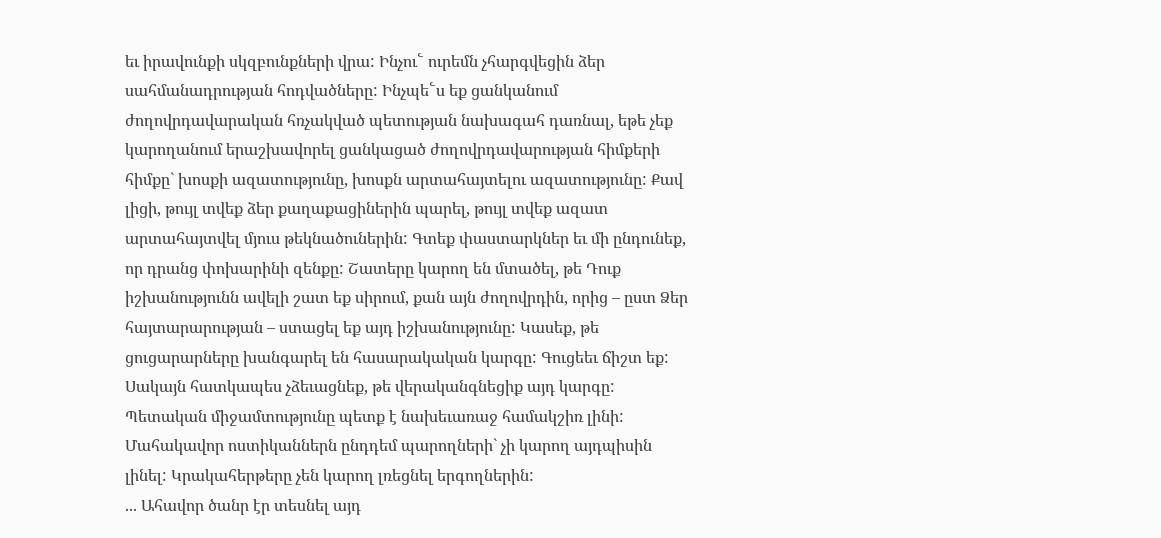եւ իրավունքի սկզբունքների վրա: Ինչու՟ ուրեմն չհարգվեցին ձեր սահմանադրության հոդվածները: Ինչպե՟ս եք ցանկանում ժողովրդավարական հռչակված պետության նախագահ դառնալ, եթե չեք կարողանում երաշխավորել ցանկացած ժողովրդավարության հիմքերի հիմքը` խոսքի ազատությունը, խոսքն արտահայտելու ազատությունը: Քավ լիցի, թույլ տվեք ձեր քաղաքացիներին պարել, թույլ տվեք ազատ արտահայտվել մյուս թեկնածուներին: Գտեք փաստարկներ եւ մի ընդունեք, որ դրանց փոխարինի զենքը: Շատերը կարող են մտածել, թե Դուք իշխանությունն ավելի շատ եք սիրում, քան այն ժողովրդին, որից – ըստ Ձեր հայտարարության – ստացել եք այդ իշխանությունը: Կասեք, թե ցուցարարները խանգարել են հասարակական կարգը: Գուցեեւ ճիշտ եք: Սակայն հատկապես չձեւացնեք, թե վերականգնեցիք այդ կարգը: Պետական միջամտությունը պետք է նախեւառաջ համակշիռ լինի: Մահակավոր ոստիկաններն ընդդեմ պարողների` չի կարող այդպիսին լինել: Կրակահերթերը չեն կարող լռեցնել երգողներին:
... Ահավոր ծանր էր տեսնել այդ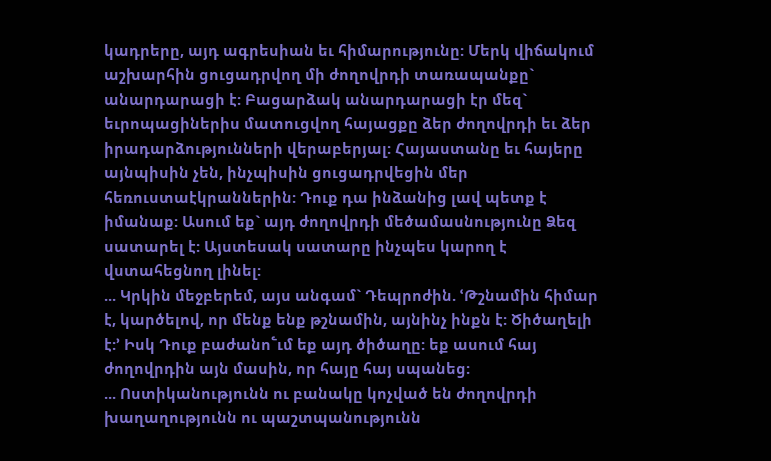կադրերը, այդ ագրեսիան եւ հիմարությունը: Մերկ վիճակում աշխարհին ցուցադրվող մի ժողովրդի տառապանքը` անարդարացի է: Բացարձակ անարդարացի էր մեզ` եւրոպացիներիս մատուցվող հայացքը ձեր ժողովրդի եւ ձեր իրադարձությունների վերաբերյալ: Հայաստանը եւ հայերը այնպիսին չեն, ինչպիսին ցուցադրվեցին մեր հեռուստաէկրաններին: Դուք դա ինձանից լավ պետք է իմանաք: Ասում եք` այդ ժողովրդի մեծամասնությունը Ձեզ սատարել է: Այստեսակ սատարը ինչպես կարող է վստահեցնող լինել:
... Կրկին մեջբերեմ, այս անգամ` Դեպրոժին. ՙԹշնամին հիմար է, կարծելով, որ մենք ենք թշնամին, այնինչ ինքն է: Ծիծաղելի է:՚ Իսկ Դուք բաժանո՟ւմ եք այդ ծիծաղը: եք ասում հայ ժողովրդին այն մասին, որ հայը հայ սպանեց:
... Ոստիկանությունն ու բանակը կոչված են ժողովրդի խաղաղությունն ու պաշտպանությունն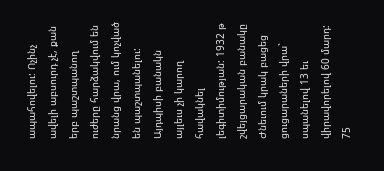ապահովելու: Ոչինչ ավելի աբսուրդ չէ, քան երբ պաշտպանող ուժերը հարձակվում են նրանց վրա, ում կոչված են պաշտպանելու: Այդպիսի բանակն այլեւս չի կարող հավակնել լեգիտիմության: 1932 թ շվեյցարական բանակը Ժնեւում կրակ բացեց ցուցարաների վրա` սպանելով 13 եւ վիրավորելով 60 մարդ: 75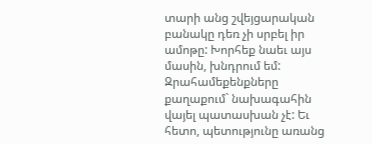տարի անց շվեյցարական բանակը դեռ չի սրբել իր ամոթը: Խորհեք նաեւ այս մասին, խնդրում եմ: Զրահամեքենքները քաղաքում` նախագահին վայել պատասխան չէ: Եւ հետո, պետությունը առանց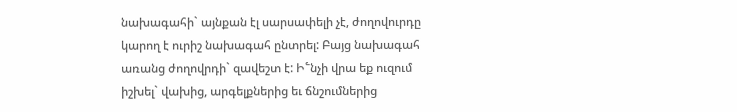նախագահի` այնքան էլ սարսափելի չէ, ժողովուրդը կարող է ուրիշ նախագահ ընտրել: Բայց նախագահ առանց ժողովրդի` զավեշտ է: Ի՟նչի վրա եք ուզում իշխել` վախից, արգելքներից եւ ճնշումներից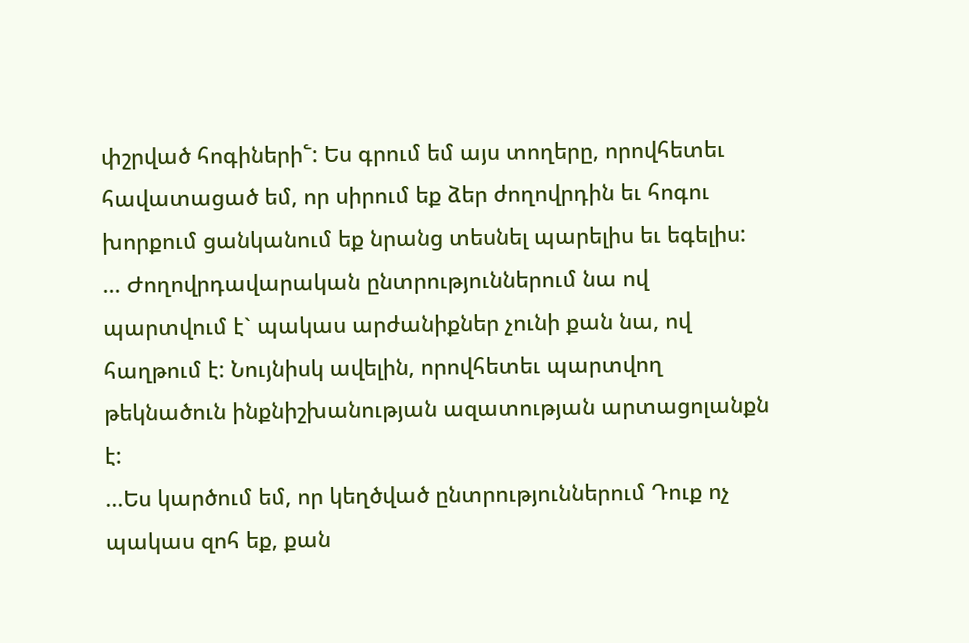փշրված հոգիների՟: Ես գրում եմ այս տողերը, որովհետեւ հավատացած եմ, որ սիրում եք ձեր ժողովրդին եւ հոգու խորքում ցանկանում եք նրանց տեսնել պարելիս եւ եգելիս:
... Ժողովրդավարական ընտրություններում նա ով պարտվում է` պակաս արժանիքներ չունի քան նա, ով հաղթում է: Նույնիսկ ավելին, որովհետեւ պարտվող թեկնածուն ինքնիշխանության ազատության արտացոլանքն է:
...Ես կարծում եմ, որ կեղծված ընտրություններում Դուք ոչ պակաս զոհ եք, քան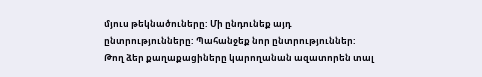մյուս թեկնածուները: Մի ընդունեք այդ ընտրությունները: Պահանջեք նոր ընտրություններ: Թող ձեր քաղաքացիները կարողանան ազատորեն տալ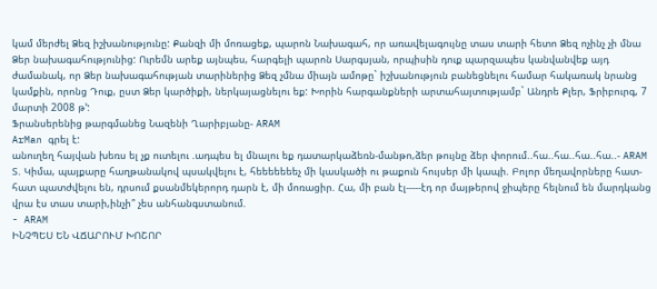կամ մերժել Ձեզ իշխանությունը: Քանզի մի մոռացեք, պարոն Նախագահ, որ առավելագույնը տաս տարի հետո Ձեզ ոչինչ չի մնա Ձեր նախագահությունից: Ուրեմն արեք այնպես, հարգելի պարոն Սարգսյան, որպիսին դուք պարզապես կանվանվեք այդ ժամանակ, որ Ձեր նախագահության տարիներից Ձեզ չմնա միայն ամոթը` իշխանություն բանեցնելու համար հակառակ նրանց կամքին, որոնց Դուք, ըստ Ձեր կարծիքի, ներկայացնելու եք: Խորին հարգանքների արտահայտությամբ` Անդրե Քլեր, Ֆրիբուրգ, 7 մարտի 2008 թ՚:
Ֆրանսերենից թարգմանեց Նազենի Ղարիբյանը- ARAM
ArMan գրել է:
անուղեղ հայվան խեռս ել չք ուտելու .ադպես ել մնալու եք դատարկաձեռն-մանթո,ձեր թույնը ձեր փորում..հա..հա..հա..հա..- ARAM
Տ. Կիմա, պայքարը հաղթանակով պսակվելու է, հեեեեեեեչ մի կասկածի ու թաքուն հույսեր մի կապի. Բոլոր մեղավորները հատ-հատ պատժվելու են, դրսում քսանմեկերորդ դարն է, մի մոռացիր. Հա, մի բան էլ-----էդ որ մայթերով ջիպերը հելնում են մարդկանց վրա էս տաս տարի,ինչի՞ չես անհանգստանում.
- ARAM
ԻՆՉՊԵՍ ԵՆ ՎՃԱՐՈՒՄ ԽՈՇՈՐ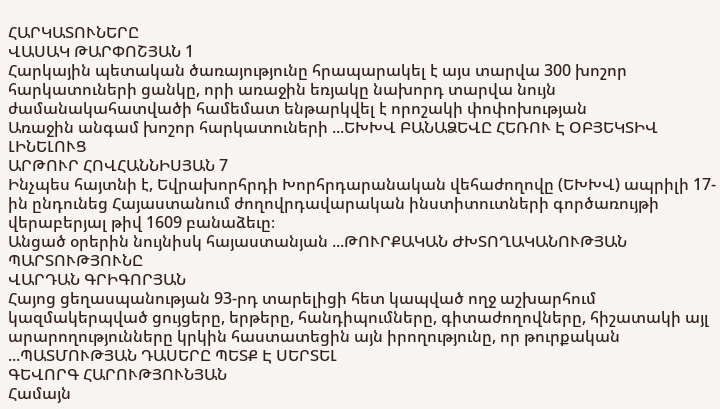ՀԱՐԿԱՏՈՒՆԵՐԸ
ՎԱՍԱԿ ԹԱՐՓՈՇՅԱՆ 1
Հարկային պետական ծառայությունը հրապարակել է այս տարվա 300 խոշոր հարկատուների ցանկը, որի առաջին եռյակը նախորդ տարվա նույն ժամանակահատվածի համեմատ ենթարկվել է որոշակի փոփոխության
Առաջին անգամ խոշոր հարկատուների ...ԵԽԽՎ ԲԱՆԱՁԵՎԸ ՀԵՌՈՒ Է ՕԲՅԵԿՏԻՎ ԼԻՆԵԼՈՒՑ
ԱՐԹՈՒՐ ՀՈՎՀԱՆՆԻՍՅԱՆ 7
Ինչպես հայտնի է, Եվրախորհրդի Խորհրդարանական վեհաժողովը (ԵԽԽՎ) ապրիլի 17-ին ընդունեց Հայաստանում ժողովրդավարական ինստիտուտների գործառույթի վերաբերյալ թիվ 1609 բանաձեւը։
Անցած օրերին նույնիսկ հայաստանյան ...ԹՈՒՐՔԱԿԱՆ ԺԽՏՈՂԱԿԱՆՈՒԹՅԱՆ ՊԱՐՏՈՒԹՅՈՒՆԸ
ՎԱՐԴԱՆ ԳՐԻԳՈՐՅԱՆ
Հայոց ցեղասպանության 93-րդ տարելիցի հետ կապված ողջ աշխարհում կազմակերպված ցույցերը, երթերը, հանդիպումները, գիտաժողովները, հիշատակի այլ արարողությունները կրկին հաստատեցին այն իրողությունը, որ թուրքական ...ՊԱՏՄՈՒԹՅԱՆ ԴԱՍԵՐԸ ՊԵՏՔ Է ՍԵՐՏԵԼ
ԳԵՎՈՐԳ ՀԱՐՈՒԹՅՈՒՆՅԱՆ
Համայն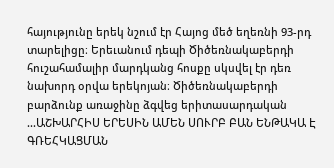հայությունը երեկ նշում էր Հայոց մեծ եղեռնի 93-րդ տարելիցը։ Երեւանում դեպի Ծիծեռնակաբերդի հուշահամալիր մարդկանց հոսքը սկսվել էր դեռ նախորդ օրվա երեկոյան։ Ծիծեռնակաբերդի բարձունք առաջինը ձգվեց երիտասարդական ...ԱՇԽԱՐՀԻՍ ԵՐԵՍԻՆ ԱՄԵՆ ՍՈՒՐԲ ԲԱՆ ԵՆԹԱԿԱ Է ԳՌԵՀԿԱՑՄԱՆ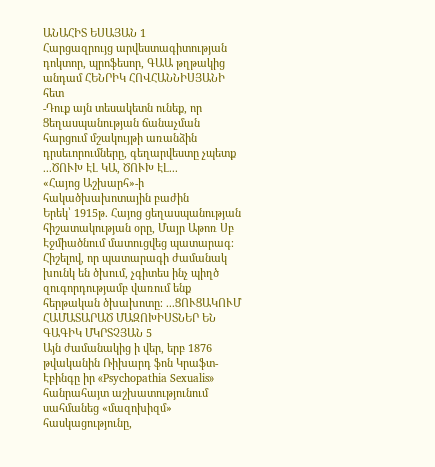ԱՆԱՀԻՏ ԵՍԱՅԱՆ 1
Հարցազրույց արվեստագիտության դոկտոր, պրոֆեսոր, ԳԱԱ թղթակից անդամ ՀԵՆՐԻԿ ՀՈՎՀԱՆՆԻՍՅԱՆԻ հետ
-Դուք այն տեսակետն ունեք, որ Ցեղասպանության ճանաչման հարցում մշակույթի առանձին դրսեւորումները, գեղարվեստը չպետք ...ԾՈՒԽ ԷԼ ԿԱ, ԾՈՒԽ ԷԼ...
«Հայոց Աշխարհ»-ի հակածխախոտային բաժին
Երեկ՝ 1915թ. Հայոց ցեղասպանության հիշատակության օրը, Մայր Աթոռ Սբ Էջմիածնում մատուցվեց պատարագ։ Հիշելով, որ պատարագի ժամանակ խունկ են ծխում, չգիտես ինչ պիղծ զուգորդությամբ վառում ենք հերթական ծխախոտը։ ...ՑՈՒՑԱԿՈՒՄ ՀԱՄԱՏԱՐԱԾ ՄԱԶՈԽԻՍՏՆԵՐ ԵՆ
ԳԱԳԻԿ ՄԿՐՏՉՅԱՆ 5
Այն ժամանակից ի վեր, երբ 1876 թվականին Ռիխարդ ֆոն Կրաֆտ-Էբինգը իր «Psychopathia Sexualis» հանրահայտ աշխատությունում սահմանեց «մազոխիզմ» հասկացությունը,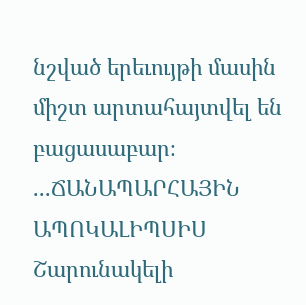նշված երեւույթի մասին միշտ արտահայտվել են բացասաբար։ ...ՃԱՆԱՊԱՐՀԱՅԻՆ ԱՊՈԿԱԼԻՊՍԻՍ
Շարունակելի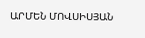ԱՐՄԵՆ ՄՈՎՍԻՍՅԱՆ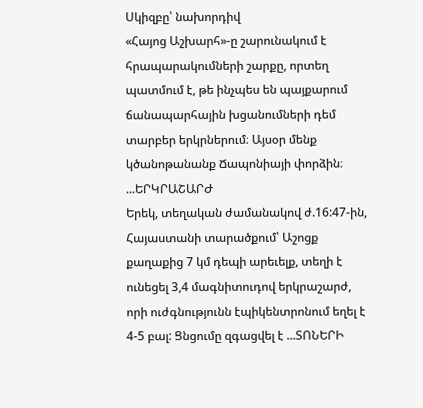Սկիզբը՝ նախորդիվ
«Հայոց Աշխարհ»-ը շարունակում է հրապարակումների շարքը, որտեղ պատմում է, թե ինչպես են պայքարում ճանապարհային խցանումների դեմ տարբեր երկրներում։ Այսօր մենք կծանոթանանք Ճապոնիայի փորձին։ ...ԵՐԿՐԱՇԱՐԺ
Երեկ, տեղական ժամանակով ժ.16:47-ին, Հայաստանի տարածքում՝ Աշոցք քաղաքից 7 կմ դեպի արեւելք, տեղի է ունեցել 3,4 մագնիտուդով երկրաշարժ, որի ուժգնությունն էպիկենտրոնում եղել է 4-5 բալ: Ցնցումը զգացվել է ...ՏՈՆԵՐԻ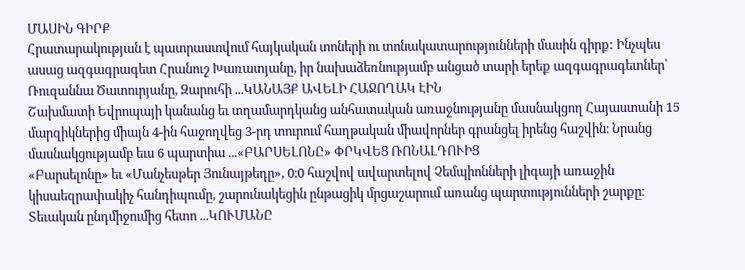ՄԱՍԻՆ ԳԻՐՔ
Հրատարակության է պատրաստվում հայկական տոների ու տոնակատարությունների մասին գիրք: Ինչպես ասաց ազգագրագետ Հրանուշ Խառատյանը, իր նախաձեռնությամբ անցած տարի երեք ազգագրագետներ՝ Ռուզաննա Ծատուրյանը, Զարուհի ...ԿԱՆԱՅՔ ԱՎԵԼԻ ՀԱՋՈՂԱԿ ԷԻՆ
Շախմատի Եվրոպայի կանանց եւ տղամարդկանց անհատական առաջնությանը մասնակցող Հայաստանի 15 մարզիկներից միայն 4-ին հաջողվեց 3-րդ տուրում հաղթական միավորներ գրանցել իրենց հաշվին։ Նրանց մասնակցությամբ եւս 6 պարտիա ...«ԲԱՐՍԵԼՈՆԸ» ՓՐԿՎԵՑ ՌՈՆԱԼԴՈՒԻՑ
«Բարսելոնը» եւ «Մանչեսթեր Յունայթեդը», 0։0 հաշվով ավարտելով Չեմպիոնների լիգայի առաջին կիսաեզրափակիչ հանդիպումը, շարունակեցին ընթացիկ մրցաշարում առանց պարտությունների շարքը։
Տեւական ընդմիջումից հետո ...ԿՈՒՄԱՆԸ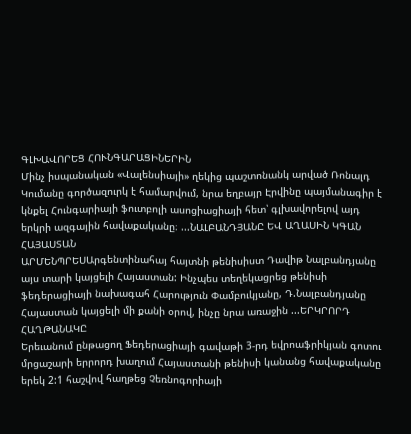ԳԼԽԱՎՈՐԵՑ ՀՈՒՆԳԱՐԱՑԻՆԵՐԻՆ
Մինչ իսպանական «Վալենսիայի» ղեկից պաշտոնանկ արված Ռոնալդ Կումանը գործազուրկ է համարվում, նրա եղբայր Էրվինը պայմանագիր է կնքել Հունգարիայի ֆուտբոլի ասոցիացիայի հետ՝ գլխավորելով այդ երկրի ազգային հավաքականը։ ...ՆԱԼԲԱՆԴՅԱՆԸ ԵՎ ԱՂԱՍԻՆ ԿԳԱՆ ՀԱՅԱՍՏԱՆ
ԱՐՄԵՆՊՐԵՍԱրգենտինահայ հայտնի թենիսիստ Դավիթ Նալբանդյանը այս տարի կայցելի Հայաստան: Ինչպես տեղեկացրեց թենիսի ֆեդերացիայի նախագահ Հարություն Փամբուկյանը, Դ.Նալբանդյանը Հայաստան կայցելի մի քանի օրով, ինչը նրա առաջին ...ԵՐԿՐՈՐԴ ՀԱՂԹԱՆԱԿԸ
Երեւանում ընթացող Ֆեդերացիայի գավաթի 3-րդ եվրոաֆրիկյան գոտու մրցաշարի երրորդ խաղում Հայաստանի թենիսի կանանց հավաքականը երեկ 2:1 հաշվով հաղթեց Չեռնոգորիայի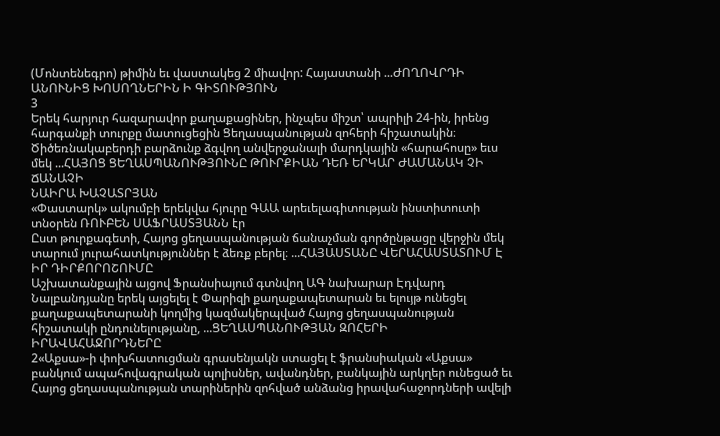(Մոնտենեգրո) թիմին եւ վաստակեց 2 միավոր: Հայաստանի ...ԺՈՂՈՎՐԴԻ ԱՆՈՒՆԻՑ ԽՈՍՈՂՆԵՐԻՆ Ի ԳԻՏՈՒԹՅՈՒՆ
3
Երեկ հարյուր հազարավոր քաղաքացիներ, ինչպես միշտ՝ ապրիլի 24-ին, իրենց հարգանքի տուրքը մատուցեցին Ցեղասպանության զոհերի հիշատակին։
Ծիծեռնակաբերդի բարձունք ձգվող անվերջանալի մարդկային «հարահոսը» եւս մեկ ...ՀԱՅՈՑ ՑԵՂԱՍՊԱՆՈՒԹՅՈՒՆԸ ԹՈՒՐՔԻԱՆ ԴԵՌ ԵՐԿԱՐ ԺԱՄԱՆԱԿ ՉԻ ՃԱՆԱՉԻ
ՆԱԻՐԱ ԽԱՉԱՏՐՅԱՆ
«Փաստարկ» ակումբի երեկվա հյուրը ԳԱԱ արեւելագիտության ինստիտուտի տնօրեն ՌՈՒԲԵՆ ՍԱՖՐԱՍՏՅԱՆՆ էր
Ըստ թուրքագետի, Հայոց ցեղասպանության ճանաչման գործընթացը վերջին մեկ տարում յուրահատկություններ է ձեռք բերել։ ...ՀԱՅԱՍՏԱՆԸ ՎԵՐԱՀԱՍՏԱՏՈՒՄ Է ԻՐ ԴԻՐՔՈՐՈՇՈՒՄԸ
Աշխատանքային այցով Ֆրանսիայում գտնվող ԱԳ նախարար Էդվարդ Նալբանդյանը երեկ այցելել է Փարիզի քաղաքապետարան եւ ելույթ ունեցել քաղաքապետարանի կողմից կազմակերպված Հայոց ցեղասպանության հիշատակի ընդունելությանը, ...ՑԵՂԱՍՊԱՆՈՒԹՅԱՆ ԶՈՀԵՐԻ ԻՐԱՎԱՀԱՋՈՐԴՆԵՐԸ
2«Աքսա»-ի փոխհատուցման գրասենյակն ստացել է ֆրանսիական «Աքսա» բանկում ապահովագրական պոլիսներ, ավանդներ, բանկային արկղեր ունեցած եւ Հայոց ցեղասպանության տարիներին զոհված անձանց իրավահաջորդների ավելի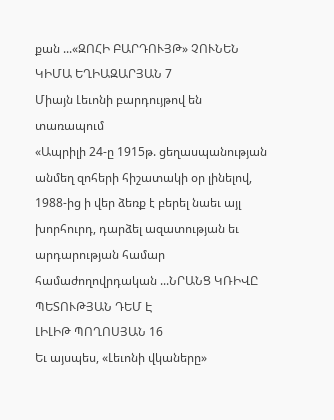քան ...«ԶՈՀԻ ԲԱՐԴՈՒՅԹ» ՉՈՒՆԵՆ
ԿԻՄԱ ԵՂԻԱԶԱՐՅԱՆ 7
Միայն Լեւոնի բարդույթով են տառապում
«Ապրիլի 24-ը 1915թ. ցեղասպանության անմեղ զոհերի հիշատակի օր լինելով, 1988-ից ի վեր ձեռք է բերել նաեւ այլ խորհուրդ, դարձել ազատության եւ արդարության համար համաժողովրդական ...ՆՐԱՆՑ ԿՌԻՎԸ ՊԵՏՈՒԹՅԱՆ ԴԵՄ Է
ԼԻԼԻԹ ՊՈՂՈՍՅԱՆ 16
Եւ այսպես, «Լեւոնի վկաները»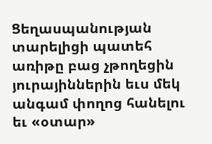Ցեղասպանության տարելիցի պատեհ առիթը բաց չթողեցին յուրայիններին եւս մեկ անգամ փողոց հանելու եւ «օտար»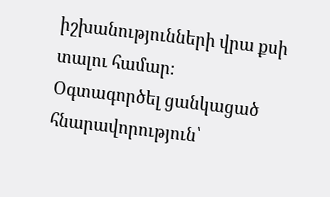իշխանությունների վրա քսի տալու համար։
Օգտագործել ցանկացած հնարավորություն՝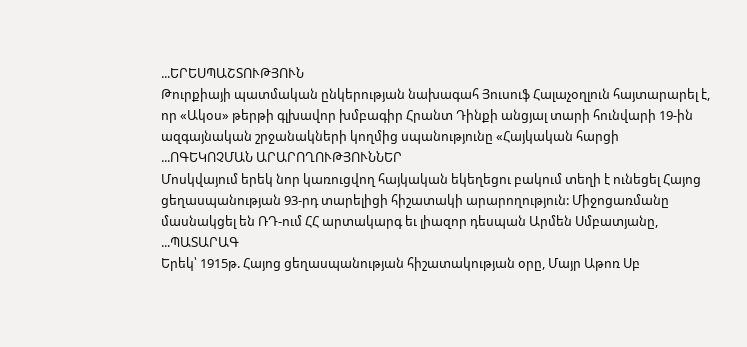...ԵՐԵՍՊԱՇՏՈՒԹՅՈՒՆ
Թուրքիայի պատմական ընկերության նախագահ Յուսուֆ Հալաչօղլուն հայտարարել է, որ «Ակօս» թերթի գլխավոր խմբագիր Հրանտ Դինքի անցյալ տարի հունվարի 19-ին ազգայնական շրջանակների կողմից սպանությունը «Հայկական հարցի ...ՈԳԵԿՈՉՄԱՆ ԱՐԱՐՈՂՈՒԹՅՈՒՆՆԵՐ
Մոսկվայում երեկ նոր կառուցվող հայկական եկեղեցու բակում տեղի է ունեցել Հայոց ցեղասպանության 93-րդ տարելիցի հիշատակի արարողություն: Միջոցառմանը մասնակցել են ՌԴ-ում ՀՀ արտակարգ եւ լիազոր դեսպան Արմեն Սմբատյանը, ...ՊԱՏԱՐԱԳ
Երեկ՝ 1915թ. Հայոց ցեղասպանության հիշատակության օրը, Մայր Աթոռ Սբ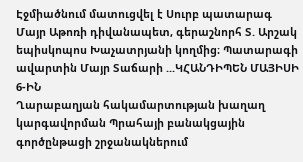Էջմիածնում մատուցվել է Սուրբ պատարագ Մայր Աթոռի դիվանապետ, գերաշնորհ Տ. Արշակ եպիսկոպոս Խաչատրյանի կողմից։ Պատարագի ավարտին Մայր Տաճարի ...ԿՀԱՆԴԻՊԵՆ ՄԱՅԻՍԻ 6-ԻՆ
Ղարաբաղյան հակամարտության խաղաղ կարգավորման Պրահայի բանակցային գործընթացի շրջանակներում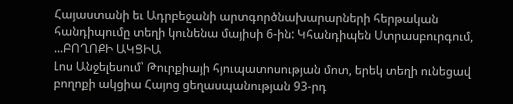Հայաստանի եւ Ադրբեջանի արտգործնախարարների հերթական հանդիպումը տեղի կունենա մայիսի 6-ին: Կհանդիպեն Ստրասբուրգում, ...ԲՈՂՈՔԻ ԱԿՑԻԱ
Լոս Անջելեսում՝ Թուրքիայի հյուպատոսության մոտ, երեկ տեղի ունեցավ բողոքի ակցիա Հայոց ցեղասպանության 93-րդ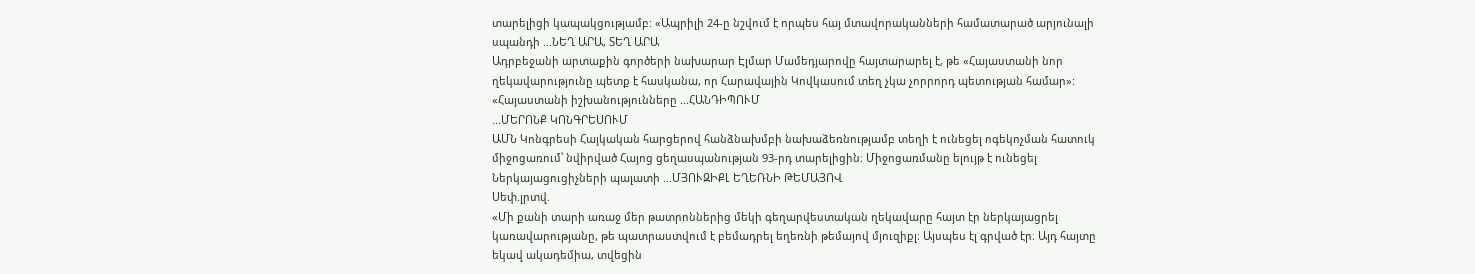տարելիցի կապակցությամբ: «Ապրիլի 24-ը նշվում է որպես հայ մտավորականների համատարած արյունալի սպանդի ...ՆԵՂ ԱՐԱ, ՏԵՂ ԱՐԱ
Ադրբեջանի արտաքին գործերի նախարար Էլմար Մամեդյարովը հայտարարել է, թե «Հայաստանի նոր ղեկավարությունը պետք է հասկանա, որ Հարավային Կովկասում տեղ չկա չորրորդ պետության համար»: «Հայաստանի իշխանությունները ...ՀԱՆԴԻՊՈՒՄ
...ՄԵՐՈՆՔ ԿՈՆԳՐԵՍՈՒՄ
ԱՄՆ Կոնգրեսի Հայկական հարցերով հանձնախմբի նախաձեռնությամբ տեղի է ունեցել ոգեկոչման հատուկ միջոցառում՝ նվիրված Հայոց ցեղասպանության 93-րդ տարելիցին։ Միջոցառմանը ելույթ է ունեցել Ներկայացուցիչների պալատի ...ՄՅՈՒԶԻՔԼ ԵՂԵՌՆԻ ԹԵՄԱՅՈՎ
Սեփ.լրտվ.
«Մի քանի տարի առաջ մեր թատրոններից մեկի գեղարվեստական ղեկավարը հայտ էր ներկայացրել կառավարությանը, թե պատրաստվում է բեմադրել եղեռնի թեմայով մյուզիքլ։ Այսպես էլ գրված էր։ Այդ հայտը եկավ ակադեմիա, տվեցին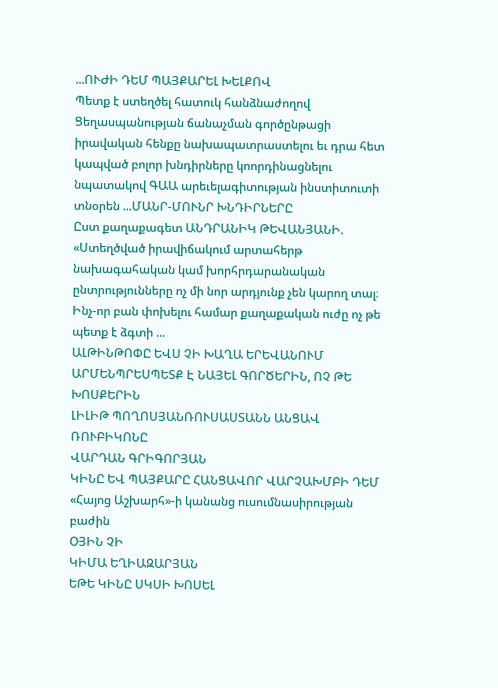...ՈՒԺԻ ԴԵՄ ՊԱՅՔԱՐԵԼ ԽԵԼՔՈՎ
Պետք է ստեղծել հատուկ հանձնաժողով Ցեղասպանության ճանաչման գործընթացի իրավական հենքը նախապատրաստելու եւ դրա հետ կապված բոլոր խնդիրները կոորդինացնելու նպատակով ԳԱԱ արեւելագիտության ինստիտուտի տնօրեն ...ՄԱՆՐ-ՄՈՒՆՐ ԽՆԴԻՐՆԵՐԸ
Ըստ քաղաքագետ ԱՆԴՐԱՆԻԿ ԹԵՎԱՆՅԱՆԻ. «Ստեղծված իրավիճակում արտահերթ նախագահական կամ խորհրդարանական ընտրությունները ոչ մի նոր արդյունք չեն կարող տալ։ Ինչ-որ բան փոխելու համար քաղաքական ուժը ոչ թե պետք է ձգտի ...
ԱԼԹԻՆԹՈՓԸ ԵՎՍ ՉԻ ԽԱՂԱ ԵՐԵՎԱՆՈՒՄ
ԱՐՄԵՆՊՐԵՍՊԵՏՔ Է ՆԱՅԵԼ ԳՈՐԾԵՐԻՆ, ՈՉ ԹԵ ԽՈՍՔԵՐԻՆ
ԼԻԼԻԹ ՊՈՂՈՍՅԱՆՌՈՒՍԱՍՏԱՆՆ ԱՆՑԱՎ ՌՈՒԲԻԿՈՆԸ
ՎԱՐԴԱՆ ԳՐԻԳՈՐՅԱՆ
ԿԻՆԸ ԵՎ ՊԱՅՔԱՐԸ ՀԱՆՑԱՎՈՐ ՎԱՐՉԱԽՄԲԻ ԴԵՄ
«Հայոց Աշխարհ»-ի կանանց ուսումնասիրության բաժին
ՕՅԻՆ ՉԻ
ԿԻՄԱ ԵՂԻԱԶԱՐՅԱՆ
ԵԹԵ ԿԻՆԸ ՍԿՍԻ ԽՈՍԵԼ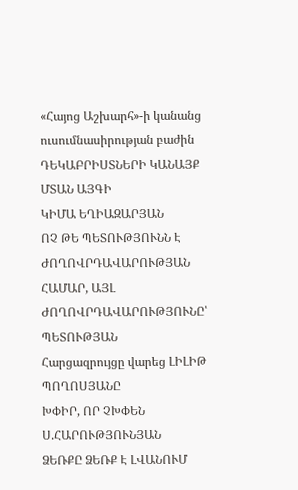«Հայոց Աշխարհ»-ի կանանց ուսումնասիրության բաժին
ԴԵԿԱԲՐԻՍՏՆԵՐԻ ԿԱՆԱՅՔ ՄՏԱՆ ԱՅԳԻ
ԿԻՄԱ ԵՂԻԱԶԱՐՅԱՆ
ՈՉ ԹԵ ՊԵՏՈՒԹՅՈՒՆՆ Է ԺՈՂՈՎՐԴԱՎԱՐՈՒԹՅԱՆ ՀԱՄԱՐ, ԱՅԼ ԺՈՂՈՎՐԴԱՎԱՐՈՒԹՅՈՒՆԸ՝ ՊԵՏՈՒԹՅԱՆ
Հարցազրույցը վարեց ԼԻԼԻԹ ՊՈՂՈՍՅԱՆԸ
ԽՓԻՐ, ՈՐ ՉԽՓԵՆ
Ս.ՀԱՐՈՒԹՅՈՒՆՅԱՆ
ՁԵՌՔԸ ՁԵՌՔ Է ԼՎԱՆՈՒՄ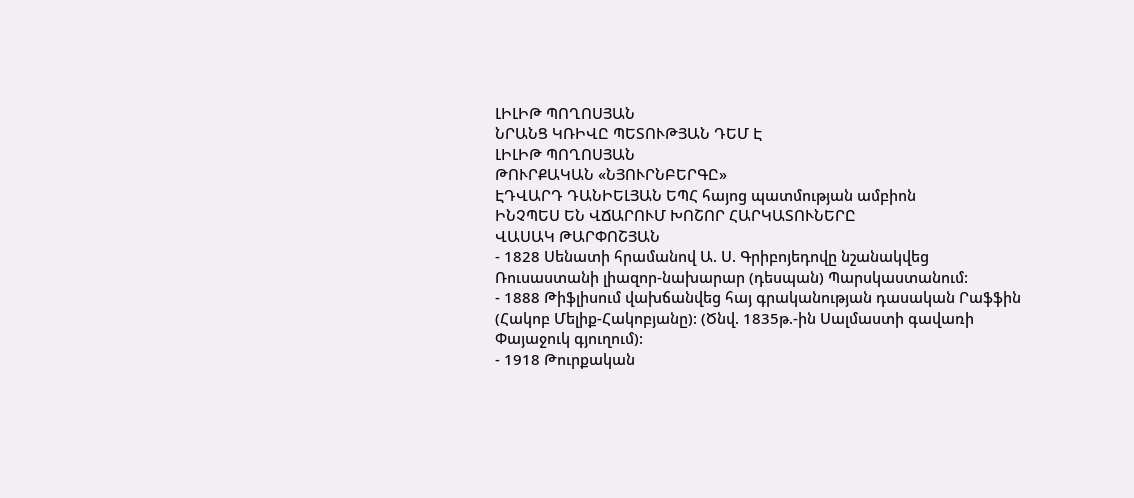ԼԻԼԻԹ ՊՈՂՈՍՅԱՆ
ՆՐԱՆՑ ԿՌԻՎԸ ՊԵՏՈՒԹՅԱՆ ԴԵՄ Է
ԼԻԼԻԹ ՊՈՂՈՍՅԱՆ
ԹՈՒՐՔԱԿԱՆ «ՆՅՈՒՐՆԲԵՐԳԸ»
ԷԴՎԱՐԴ ԴԱՆԻԵԼՅԱՆ ԵՊՀ հայոց պատմության ամբիոն
ԻՆՉՊԵՍ ԵՆ ՎՃԱՐՈՒՄ ԽՈՇՈՐ ՀԱՐԿԱՏՈՒՆԵՐԸ
ՎԱՍԱԿ ԹԱՐՓՈՇՅԱՆ
- 1828 Սենատի հրամանով Ա. Ս. Գրիբոյեդովը նշանակվեց Ռուսաստանի լիազոր-նախարար (դեսպան) Պարսկաստանում:
- 1888 Թիֆլիսում վախճանվեց հայ գրականության դասական Րաֆֆին (Հակոբ Մելիք-Հակոբյանը): (Ծնվ. 1835թ.-ին Սալմաստի գավառի Փայաջուկ գյուղում):
- 1918 Թուրքական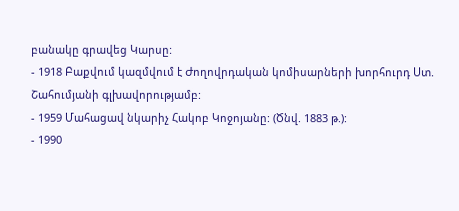բանակը գրավեց Կարսը:
- 1918 Բաքվում կազմվում է Ժողովրդական կոմիսարների խորհուրդ Ստ. Շահումյանի գլխավորությամբ:
- 1959 Մահացավ նկարիչ Հակոբ Կոջոյանը: (Ծնվ. 1883 թ.):
- 1990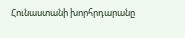Հունաստանի խորհրդարանը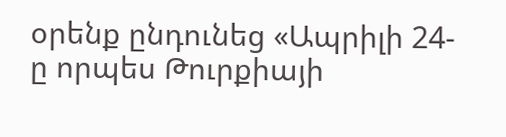օրենք ընդունեց «Ապրիլի 24-ը որպես Թուրքիայի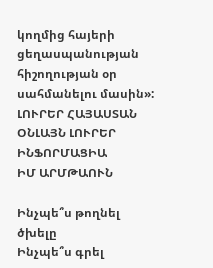կողմից հայերի ցեղասպանության հիշողության օր սահմանելու մասին»:
ԼՈՒՐԵՐ ՀԱՅԱՍՏԱՆ
ՕՆԼԱՅՆ ԼՈՒՐԵՐ
ԻՆՖՈՐՄԱՑԻԱ
ԻՄ ԱՐՄԹԱՈՒՆ

Ինչպե՞ս թողնել ծխելը
Ինչպե՞ս գրել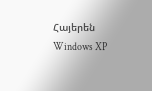Հայերեն Windows XP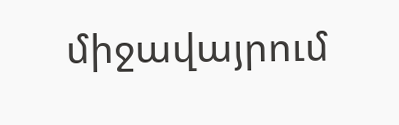միջավայրում